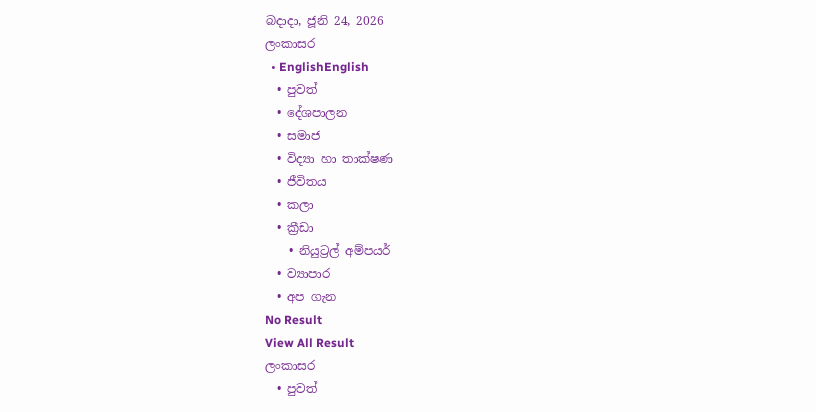බදාදා, ජූනි 24, 2026
ලංකාසර
  • EnglishEnglish
  • පුවත්
  • දේශපාලන
  • සමාජ
  • විද්‍යා හා තාක්ෂණ
  • ජීවිතය
  • කලා
  • ක්‍රීඩා
    • නියුට්‍රල් අම්පයර්
  • ව්‍යාපාර
  • අප ගැන
No Result
View All Result
ලංකාසර
  • පුවත්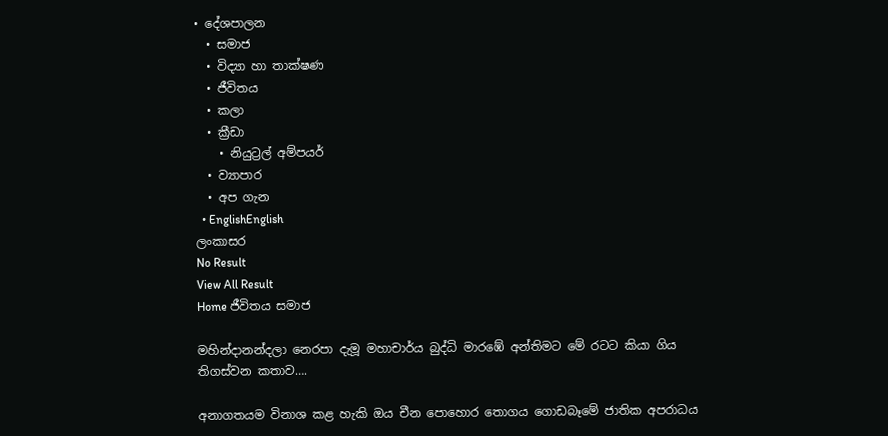• දේශපාලන
  • සමාජ
  • විද්‍යා හා තාක්ෂණ
  • ජීවිතය
  • කලා
  • ක්‍රීඩා
    • නියුට්‍රල් අම්පයර්
  • ව්‍යාපාර
  • අප ගැන
  • EnglishEnglish
ලංකාසර
No Result
View All Result
Home ජීවිතය සමාජ

මහින්දානන්දලා නෙරපා දැමූ මහාචාර්ය බුද්ධි මාරඹේ අන්තිමට මේ රටට කියා ගිය තිගස්වන කතාව….

අනාගතයම විනාශ කළ හැකි ඔය චීන පොහොර තොගය ගොඩබෑමේ ජාතික අපරාධය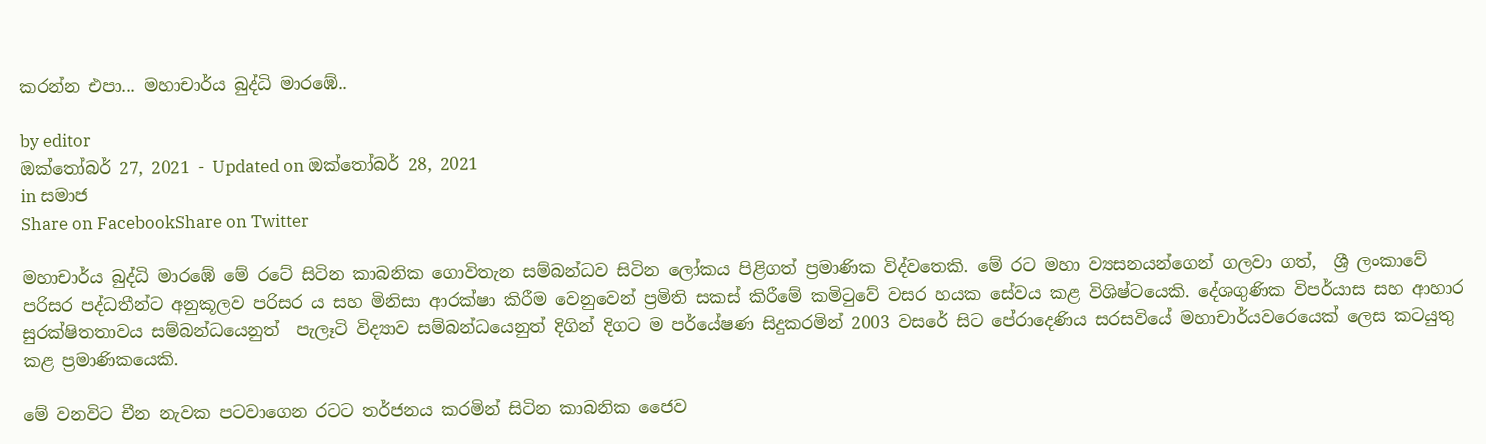කරන්න එපා... මහාචාර්ය බුද්ධි මාරඹේ..

by editor
ඔක්තෝබර් 27, 2021 - Updated on ඔක්තෝබර් 28, 2021
in සමාජ
Share on FacebookShare on Twitter

මහාචාර්ය බුද්ධි මාරඹේ මේ රටේ සිටින කාබනික ගොවිතැන සම්බන්ධව සිටින ලෝකය පිළිගත් ප්‍රමාණික විද්වතෙකි. මේ රට මහා ව්‍යසනයන්ගෙන් ගලවා ගත්,  ශ්‍රී ලංකාවේ පරිසර පද්ධතීන්ට අනුකූලව පරිසර ය සහ මිනිසා ආරක්ෂා කිරීම වෙනුවෙන් ප්‍රමිති සකස් කිරීමේ කමිටුවේ වසර හයක සේවය කළ විශිෂ්ටයෙකි. දේශගුණික විපර්යාස සහ ආහාර සුරක්ෂිතතාවය සම්බන්ධයෙනුත්  පැලෑටි විද්‍යාව සම්බන්ධයෙනුත් දිගින් දිගට ම පර්යේෂණ සිදුකරමින් 2003 වසරේ සිට පේරාදෙණිය සරසවියේ මහාචාර්යවරෙයෙක් ලෙස කටයුතු කළ ප්‍රමාණිකයෙකි.

මේ වනවිට චීන නැවක පටවාගෙන රටට තර්ජනය කරමින් සිටින කාබනික ජෛව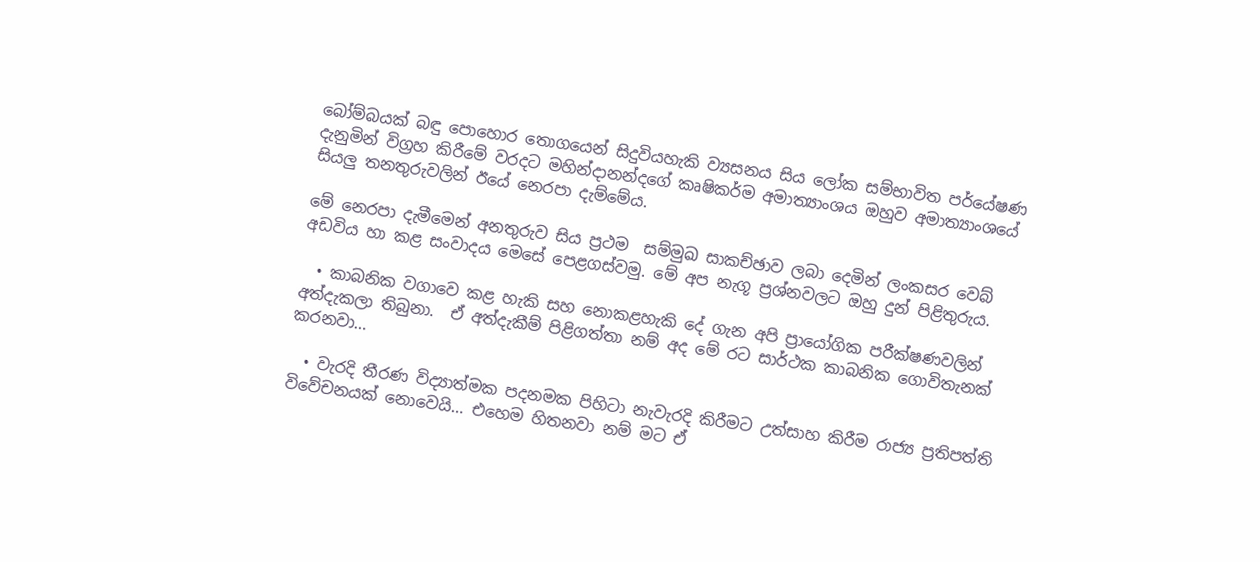බෝම්බයක් බඳු පොහොර තොගයෙන් සිදුවියහැකි ව්‍යසනය සිය ලෝක සම්භාවිත පර්යේෂණ දැනුමින් විග්‍රහ කිරීමේ වරදට මහින්දානන්දගේ කෘෂිකර්ම අමාත්‍යාංශය ඔහුව අමාත්‍යාංශයේ සියලු තනතුරුවලින් ඊයේ නෙරපා දැම්මේය.

මේ නෙරපා දැමීමෙන් අනතුරුව සිය ප්‍රථම  සම්මුඛ සාකච්ඡාව ලබා දෙමින් ලංකසර වෙබ් අඩවිය හා කළ සංවාදය මෙසේ පෙළගස්වමු. මේ අප නැගූ ප්‍රශ්නවලට ඔහු දුන් පිළිතුරුය.

  • කාබනික වගාවෙ කළ හැකි සහ නොකළහැකි දේ ගැන අපි ප්‍රායෝගික පරීක්ෂණවලින් අත්දැකලා තිබුනා.  ඒ අත්දැකීම් පිළිගත්තා නම් අද මේ රට සාර්ථක කාබනික ගොවිතැනක් කරනවා…

  • වැරදි තීරණ විද්‍යාත්මක පදනමක පිහිටා නැවැරදි කිරීමට උත්සාහ කිරීම රාජ්‍ය ප්‍රතිපත්ති විවේචනයක් නොවෙයි… එහෙම හිතනවා නම් මට ඒ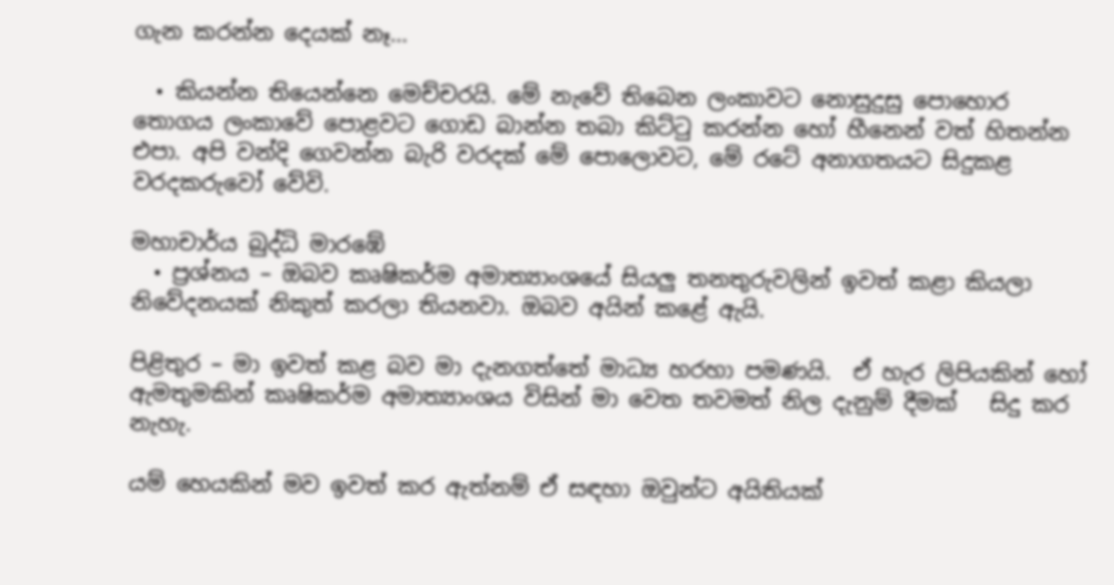ගැන කරන්න දෙයක් නෑ…

  • කියන්න තියෙන්නෙ මෙච්චරයි. මේ නැවේ තිබෙන ලංකාවට නොසුදුසු පොහොර තොගය ලංකාවේ පොළවට ගොඩ බාන්න තබා කිට්ටු කරන්න හෝ හීනෙන් වත් හිතන්න එපා. අපි වන්දි ගෙවන්න බැරි වරදක් මේ පොලොවට, මේ රටේ අනාගතයට සිදුකළ වරදකරුවෝ වේවි.

මහාචාර්ය බුද්ධි මාරඹේ
  • ප්‍රශ්නය – ඔබව කෘෂිකර්ම අමාත්‍යාංශයේ සියලු තනතුරුවලින් ඉවත් කළා කියලා  නිවේදනයක් නිකුත් කරලා තියනවා. ඔබව අයින් කළේ ඇයි.

පිළිතුර – මා ඉවත් කළ බව මා දැනගත්තේ මාධ්‍ය හරහා පමණයි.  ඒ හැර ලිපියකින් හෝ ඇමතුමකින් කෘෂිකර්ම අමාත්‍යාංශය විසින් මා වෙත තවමත් නිල දැනුම් දීමක්   සිදු කර නැහැ.

යම් හෙයකින් මව ඉවත් කර ඇත්නම් ඒ සඳහා ඔවුන්ට අයිතියක්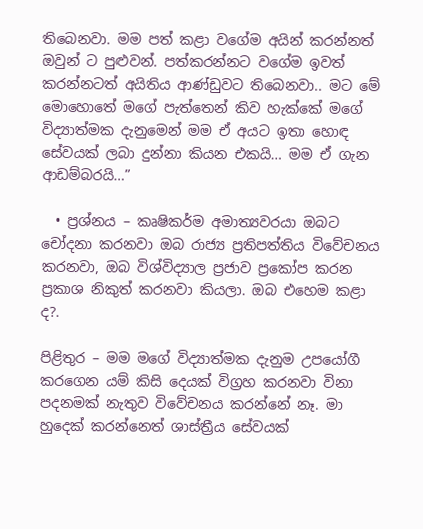තිබෙනවා. මම පත් කළා වගේම අයින් කරන්නත් ඔවුන් ට පුළුවන්. පත්කරන්නට වගේම ඉවත් කරන්නටත් අයිතිය ආණ්ඩුවට තිබෙනවා.. මට මේ මොහොතේ මගේ පැත්තෙන් කිව හැක්කේ මගේ විද්‍යාත්මක දැනුමෙන් මම ඒ අයට ඉතා හොඳ සේවයක් ලබා දුන්නා කියන එකයි… මම ඒ ගැන ආඩම්බරයි…”

  • ප්‍රශ්නය – කෘෂිකර්ම අමාත්‍යවරයා ඔබට චෝදනා කරනවා ඔබ රාජ්‍ය ප්‍රතිපත්තිය විවේචනය කරනවා, ඔබ විශ්විද්‍යාල ප්‍රජාව ප්‍රකෝප කරන ප්‍රකාශ නිකුත් කරනවා කියලා. ඔබ එහෙම කළා ද?.

පිළිතුර – මම මගේ විද්‍යාත්මක දැනුම උපයෝගී කරගෙන යම් කිසි දෙයක් විග්‍රහ කරනවා විනා පදනමක් නැතුව විවේචනය කරන්නේ නෑ. මා හුදෙක් කරන්නෙත් ශාස්ත්‍රීය සේවයක්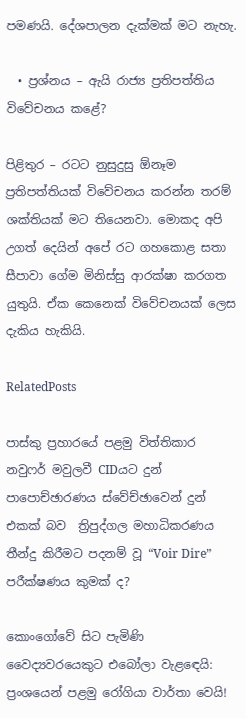පමණයි. දේශපාලන දැක්මක් මට නැහැ.

  • ප්‍රශ්නය – ඇයි රාජ්‍ය ප්‍රතිපත්තිය විවේචනය කළේ?

පිළිතුර – රටට නුසුදුසු ඕනෑම ප්‍රතිපත්තියක් විවේචනය කරන්න තරම් ශක්තියක් මට තියෙනවා. මොකද අපි උගත් දෙයින් අපේ රට ගහකොළ සතා සීපාවා ගේම මිනිස්සු ආරක්ෂා කරගත යුතුයි. ඒක කෙනෙක් විවේචනයක් ලෙස දැකිය හැකියි.

RelatedPosts

පාස්කු ප්‍රහාරයේ පළමු විත්තිකාර නවුෆර් මවුලවී CIDයට දුන් පාපොච්ඡාරණය ස්වේච්ඡාවෙන් දුන් එකක් බව  ත්‍රිපුද්ගල මහාධිකරණය තීන්දු කිරීමට පදනම් වූ “Voir Dire” පරීක්ෂණය කුමක් ද?

කොංගෝවේ සිට පැමිණි වෛද්‍යවරයෙකුට එබෝලා වැළඳෙයි: ප්‍රංශයෙන් පළමු රෝගියා වාර්තා වෙයි!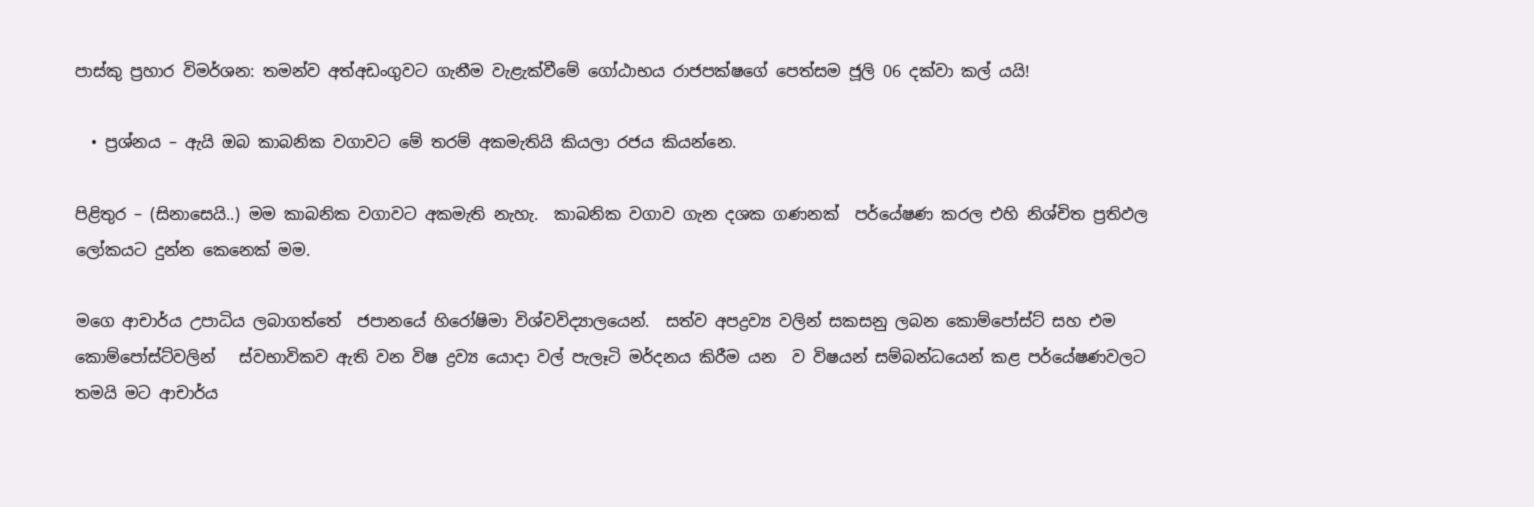පාස්කු ප්‍රහාර විමර්ශන: තමන්ව අත්අඩංගුවට ගැනීම වැළැක්වීමේ ගෝඨාභය රාජපක්ෂගේ පෙත්සම ජූලි 06 දක්වා කල් යයි!

  • ප්‍රශ්නය – ඇයි ඔබ කාබනික වගාවට මේ තරම් අකමැතියි කියලා රජය කියන්නෙ.

පිළිතුර – (සිනාසෙයි..) මම කාබනික වගාවට අකමැති නැහැ.  කාබනික වගාව ගැන දශක ගණනක්  පර්යේෂණ කරල එහි නිශ්චිත ප්‍රතිඵල ලෝකයට දුන්න කෙනෙක් මම.

මගෙ ආචාර්ය උපාධිය ලබාගත්තේ  ජපානයේ හිරෝෂිමා විශ්වවිද්‍යාලයෙන්.  සත්ව අපද්‍රව්‍ය වලින් සකසනු ලබන කොම්පෝස්ට් සහ එම කොම්පෝස්ට්වලින්   ස්වභාවිකව ඇති වන විෂ ද්‍රව්‍ය යොදා වල් පැලෑටි මර්දනය කිරීම යන  ව විෂයන් සම්බන්ධයෙන් කළ පර්යේෂණවලට තමයි මට ආචාර්ය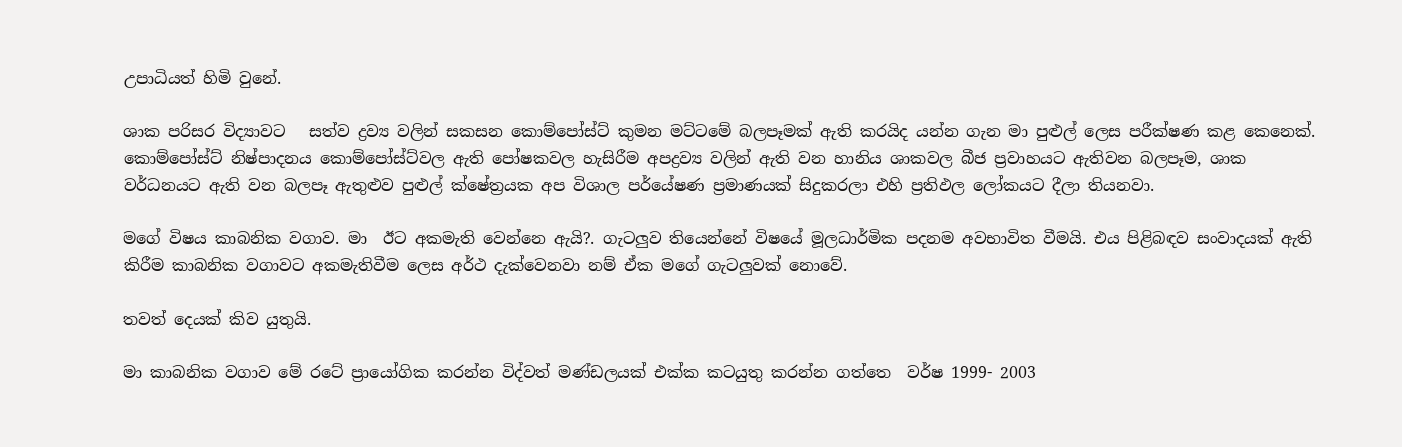උපාධියත් හිමි වුනේ.

ශාක පරිසර විද්‍යාවට   සත්ව ද්‍රව්‍ය වලින් සකසන කොම්පෝස්ට් කුමන මට්ටමේ බලපෑමක් ඇති කරයිද යන්න ගැන මා පුළුල් ලෙස පරීක්ෂණ කළ කෙනෙක්.  කොම්පෝස්ට් නිෂ්පාදනය කොම්පෝස්ට්වල ඇති පෝෂකවල හැසිරීම අපද්‍රව්‍ය වලින් ඇති වන හානිය ශාකවල බීජ ප්‍රවාහයට ඇතිවන බලපෑම, ශාක වර්ධනයට ඇති වන බලපෑ ඇතුළුව පුළුල් ක්ෂේත්‍රයක අප විශාල පර්යේෂණ ප්‍රමාණයක් සිදුකරලා එහි ප්‍රතිඵල ලෝකයට දීලා තියනවා.

මගේ විෂය කාබනික වගාව. මා  ඊට අකමැති වෙන්නෙ ඇයි?. ගැටලුව තියෙන්නේ විෂයේ මූලධාර්මික පදනම අවභාවිත වීමයි. එය පිළිබඳව සංවාදයක් ඇති කිරීම කාබනික වගාවට අකමැතිවීම ලෙස අර්ථ දැක්වෙනවා නම් ඒක මගේ ගැටලුවක් නොවේ.

තවත් දෙයක් කිව යුතුයි.

මා කාබනික වගාව මේ රටේ ප්‍රායෝගික කරන්න විද්වත් මණ්ඩලයක් එක්ක කටයුතු කරන්න ගත්තෙ  වර්ෂ 1999- 2003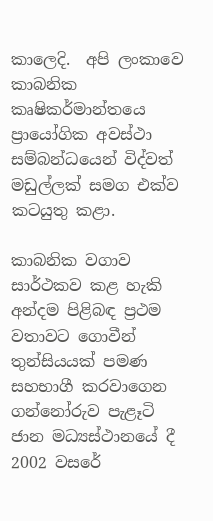කාලෙදි.  අපි ලංකාවෙ කාබනික කෘෂිකර්මාන්තයෙ ප්‍රායෝගික අවස්ථා සම්බන්ධයෙන් විද්වත් මඩුල්ලක් සමග එක්ව කටයුතු කළා.

කාබනික වගාව සාර්ථකව කළ හැකි අන්දම පිළිබඳ ප්‍රථම වතාවට ගොවීන් තුන්සියයක් පමණ සහභාගී කරවාගෙන ගන්නෝරුව පැළෑටි ජාන මධ්‍යස්ථානයේ දී 2002 වසරේ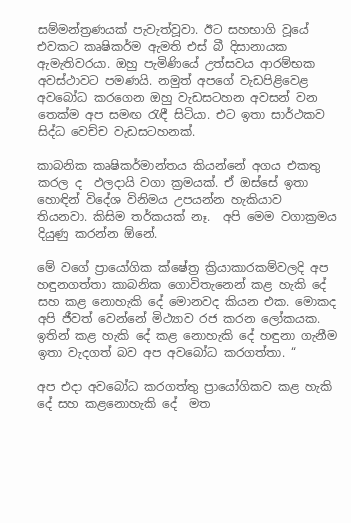සම්මන්ත්‍රණයක් පැවැත්වූවා. ඊට සහභාගි වූයේ එවකට කෘෂිකර්ම ඇමති එස් බී දිසානායක ඇමැතිවරයා. ඔහු පැමිණියේ උත්සවය ආරම්භක අවස්ථාවට පමණයි. නමුත් අපගේ වැඩපිළිවෙළ අවබෝධ කරගෙන ඔහු වැඩසටහන අවසන් වන තෙක්ම අප සමඟ රැඳී සිටියා. එට ඉතා සාර්ථකව සිද්ධ වෙච්ච වැඩසටහනක්.

කාබනික කෘෂිකර්මාන්තය කියන්නේ අගය එකතු කරල ද  ඵලදායි වගා ක්‍රමයක්. ඒ ඔස්සේ ඉතා හොඳින් විදේශ විනිමය උපයන්න හැකියාව තියනවා. කිසිම තර්කයක් නෑ.  අපි මෙම වගාක්‍රමය දියුණු කරන්න ඕනේ.

මේ වගේ ප්‍රායෝගික ක්ෂේත්‍ර ක්‍රියාකාරකම්වලදි අප හඳුනගත්තා කාබනික ගොවිතැනෙන් කළ හැකි දේ සහ කළ නොහැකි දේ මොනවද කියන එක. මොකද අපි ජීවත් වෙන්නේ මිථ්‍යාව රජ කරන ලෝකයක. ඉතින් කළ හැකි දේ කළ නොහැකි දේ හඳුනා ගැනීම ඉතා වැදගත් බව අප අවබෝධ කරගත්තා. “

අප එදා අවබෝධ කරගත්තු ප්‍රායෝගිකව කළ හැකි දේ සහ කළනොහැකි දේ  මත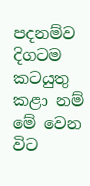පදනම්ව දිගටම කටයුතු කළා නම් මේ වෙන විට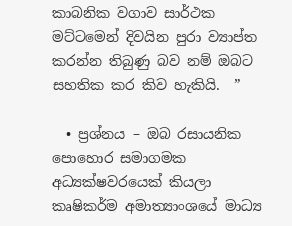කාබනික වගාව සාර්ථක මට්ටමෙන් දිවයින පුරා ව්‍යාප්ත කරන්න තිබුණු බව නම් ඔබට සහතික කර කිව හැකියි.  ”

  • ප්‍රශ්නය – ඔබ රසායනික පොහොර සමාගමක අධ්‍යක්ෂවරයෙක් කියලා කෘෂිකර්ම අමාත්‍යාංශයේ මාධ්‍ය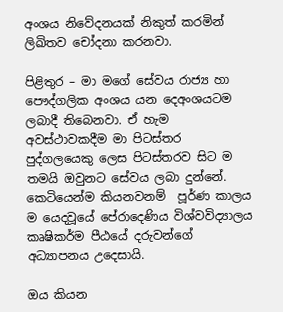අංශය නිවේදනයක් නිකුත් කරමින් ලිඛිතව චෝදනා කරනවා.

පිළිතුර – මා මගේ සේවය රාජ්‍ය හා පෞද්ගලික අංශය යන දෙඅංශයටම ලබාදී තිබෙනවා. ඒ හැම අවස්ථාවකදීම මා පිටස්තර පුද්ගලයෙකු ලෙස පිටස්තරව සිට ම තමයි ඔවුනට සේවය ලබා දුන්නේ. කෙටියෙන්ම කියනවනම්  පූර්ණ කාලය ම යෙදවූයේ පේරාදෙණිය විශ්වවිද්‍යාලය කෘෂිකර්ම පීඨයේ දරුවන්ගේ අධ්‍යාපනය උදෙසායි.

ඔය කියන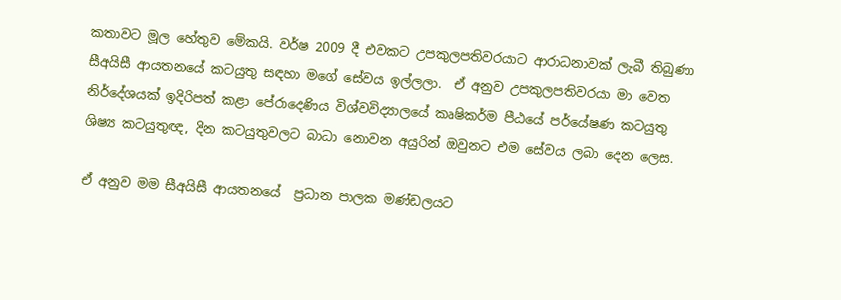කතාවට මූල හේතුව මේකයි. වර්ෂ 2009 දී එවකට උපකුලපතිවරයාට ආරාධනාවක් ලැබී තිබුණා සීඅයිසී ආයතනයේ කටයුතු සඳහා මගේ සේවය ඉල්ලලා.  ඒ අනුව උපකුලපතිවරයා මා වෙත නිර්දේශයක් ඉදිරිපත් කළා පේරාදෙණිය විශ්වවිද්‍යාලයේ කෘෂිකර්ම පීඨයේ පර්යේෂණ කටයුතු ශිෂ්‍ය කටයුතුඥ, දින කටයුතුවලට බාධා නොවන අයුරින් ඔවුනට එම සේවය ලබා දෙන ලෙස.

ඒ අනුව මම සීඅයිසී ආයතනයේ  ප්‍රධාන පාලක මණ්ඩලයට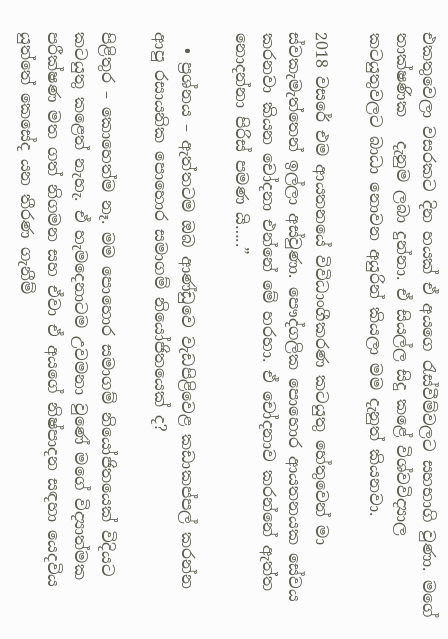එකතුවෙලා වසරකට දින හයක් ඒ අයගෙ රැස්වීම්වලට සහභාගි වුණා. මගේ තාක්ෂණික   දැනුම ලබා දුන්නා. ඒ සියල්ල සිදු කළේ විශ්වවිද්‍යාල කටයුතුවලට බාධා නොවන අයුරින් කියලා මම දැනුත් කියනවා.

2018 වසරේ එම ආයතනයේ විවිධාංගීකරණ කටයුතු හේතුවෙන් මා ස්වකැමැත්තෙන් ඉල්ලා අස්වුණා. පෞද්ගලික පොහොර ආයතනයක සේවය කරනවා කියන චෝදනා එන්නේ මේ හරහා. ඒ චෝදනාව කරන්නේ ඇත්ත නොදන්නා පිරිස් පමණ යි…..”

  • ප්‍රශ්නය – ඇත්තටම ඔබ ආණ්ඩුවෙ වැඩපිළිවෙළ කඩාකප්පල් කරන්න ආපු රසායනික පොහොර සමාගම් නියෝජිතයෙක් ද?

පිළිතුර – කොහෙත්ම නෑ. මම පොහොර සමාගම් නියෝජිතයෙක් විදියට කටයුතු කළෙත් නැහැ. ඒ හැමදෙනාටම උවමනා වුණේ මගේ විද්‍යාත්මක පරීක්ෂණ මත ගත් නිගමන සහ ඒවා ඒ අයගේ නිෂ්පාදන සඳහා යෙදවිය යුත්තේ කෙසේද යන තීරණ ගැනීම්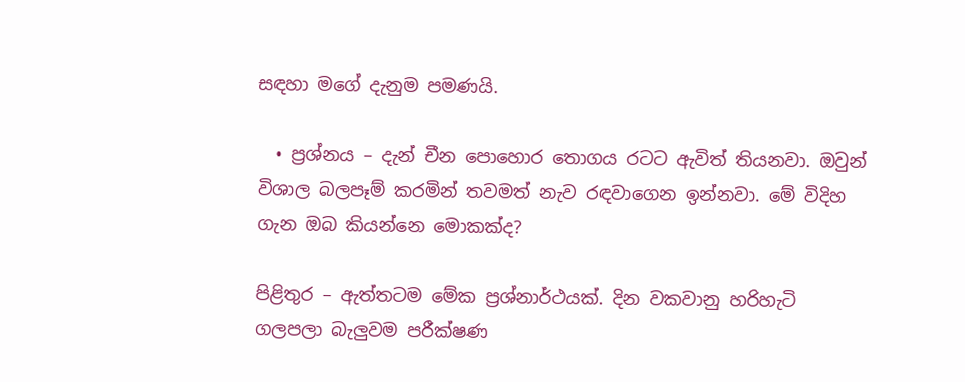සඳහා මගේ දැනුම පමණයි.

  • ප්‍රශ්නය – දැන් චීන පොහොර තොගය රටට ඇවිත් තියනවා. ඔවුන් විශාල බලපෑම් කරමින් තවමත් නැව රඳවාගෙන ඉන්නවා. මේ විදිහ ගැන ඔබ කියන්නෙ මොකක්ද?

පිළිතුර – ඇත්තටම මේක ප්‍රශ්නාර්ථයක්. දින වකවානු හරිහැටි ගලපලා බැලුවම පරීක්ෂණ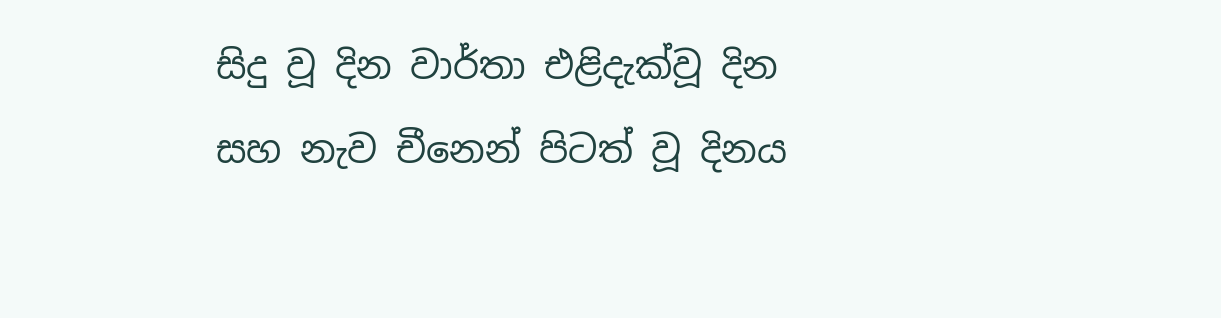සිදු වූ දින වාර්තා එළිදැක්වූ දින සහ නැව චීනෙන් පිටත් වූ දිනය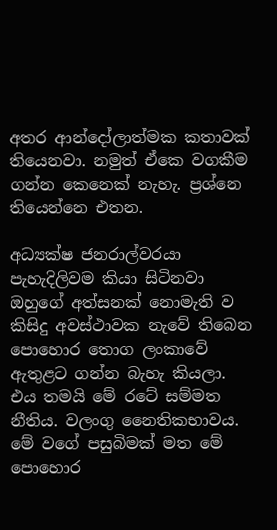අතර ආන්දෝලාත්මක කතාවක් තියෙනවා. නමුත් ඒකෙ වගකීම ගන්න කෙනෙක් නැහැ. ප්‍රශ්නෙ තියෙන්නෙ එතන.

අධ්‍යක්ෂ ජනරාල්වරයා පැහැදිලිවම කියා සිටිනවා ඔහුගේ අත්සනක් නොමැති ව කිසිදු අවස්ථාවක නැවේ තිබෙන පොහොර තොග ලංකාවේ ඇතුළට ගන්න බැහැ කියලා. එය තමයි මේ රටේ සම්මත නීතිය. වලංගු නෛතිකභාවය.  මේ වගේ පසුබිමක් මත මේ පොහොර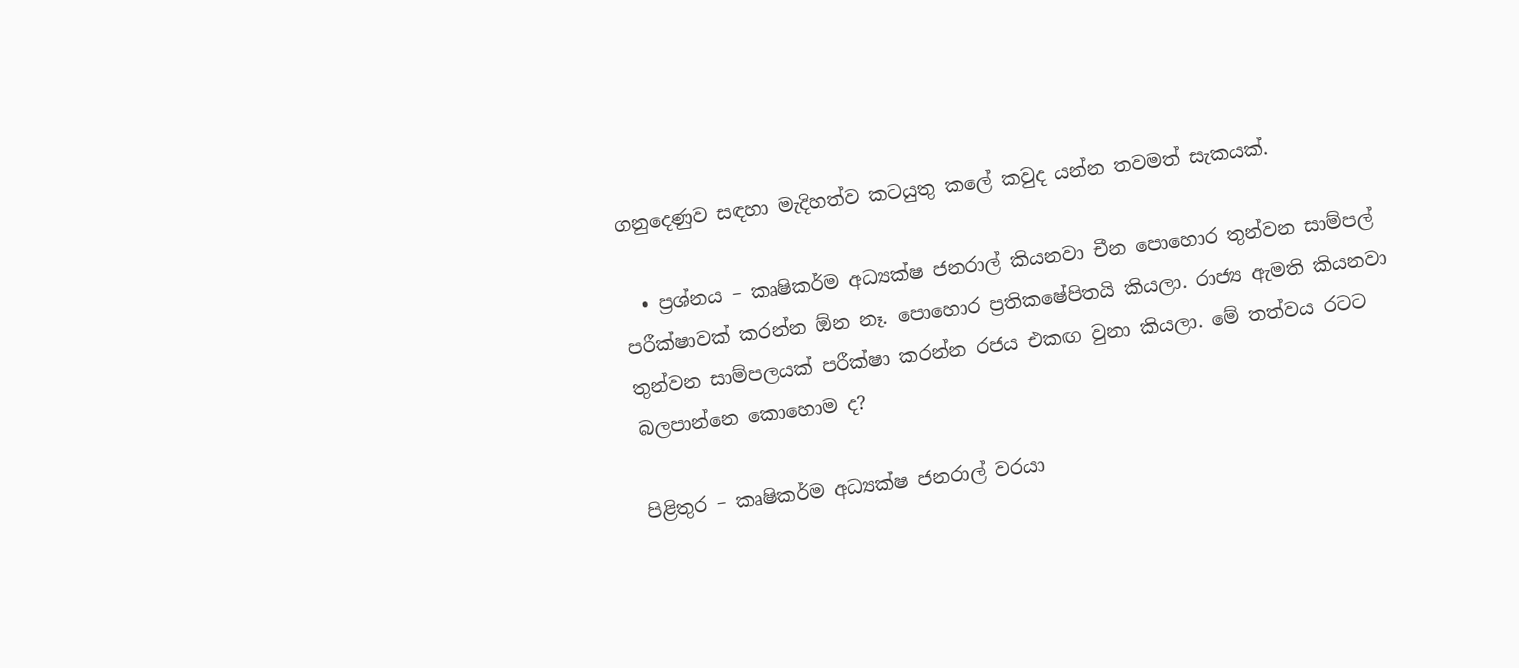ගනුදෙණුව සඳහා මැදිහත්ව කටයුතු කලේ කවුද යන්න තවමත් සැකයක්.

  • ප්‍රශ්නය – කෘෂිකර්ම අධ්‍යක්ෂ ජනරාල් කියනවා චීන පොහොර තුන්වන සාම්පල් පරීක්ෂාවක් කරන්න ඕන නෑ. පොහොර ප්‍රතිකෂේපිතයි කියලා. රාජ්‍ය ඇමති කියනවා තුන්වන සාම්පලයක් පරීක්ෂා කරන්න රජය එකඟ වුනා කියලා. මේ තත්වය රටට බලපාන්නෙ කොහොම ද?

පිළිතුර – කෘෂිකර්ම අධ්‍යක්ෂ ජනරාල් වරයා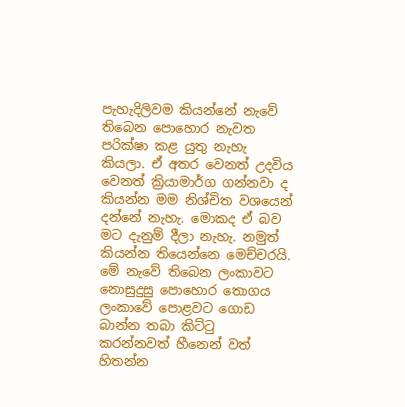පැහැදිලිවම කියන්නේ නැවේ තිබෙන පොහොර නැවත පරික්ෂා කළ යුතු නැහැ කියලා. ඒ අතර වෙනත් උදවිය වෙනත් ක්‍රියාමාර්ග ගන්නවා ද කියන්න මම නිශ්චිත වශයෙන් දන්නේ නැහැ. මොකද ඒ බව මට දැනුම් දීලා නැහැ. නමුත් කියන්න තියෙන්නෙ මෙච්චරයි. මේ නැවේ තිබෙන ලංකාවට නොසුදුසු පොහොර තොගය ලංකාවේ පොළවට ගොඩ බාන්න තබා කිට්ටු කරන්නවත් හීනෙන් වත් හිතන්න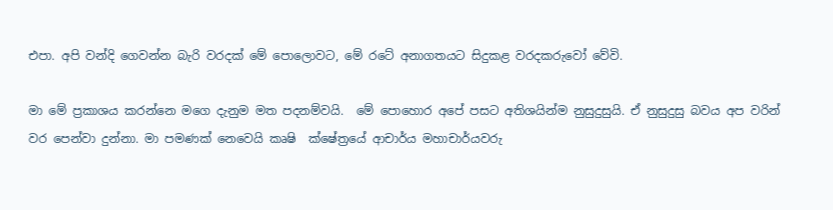එපා. අපි වන්දි ගෙවන්න බැරි වරදක් මේ පොලොවට, මේ රටේ අනාගතයට සිදුකළ වරදකරුවෝ වේවි.

මා මේ ප්‍රකාශය කරන්නෙ මගෙ දැනුම මත පදනම්වයි.  මේ පොහොර අපේ පසට අතිශයින්ම නුසුදුසුයි. ඒ නුසුදුසු බවය අප වරින් වර පෙන්වා දුන්නා. මා පමණක් නෙවෙයි කෘෂි  ක්ෂේත්‍රයේ ආචාර්ය මහාචාර්යවරු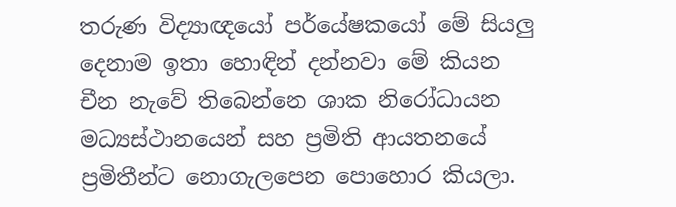තරුණ විද්‍යාඥයෝ පර්යේෂකයෝ මේ සියලු දෙනාම ඉතා හොඳින් දන්නවා මේ කියන චීන නැවේ තිබෙන්නෙ ශාක නිරෝධායන මධ්‍යස්ථානයෙන් සහ ප්‍රමිති ආයතනයේ ප්‍රමිතීන්ට නොගැලපෙන පොහොර කියලා.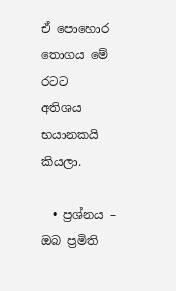ඒ පොහොර තොගය මේ රටට  අතිශය භයානකයි කියලා.

  • ප්‍රශ්නය – ඔබ ප්‍රමිති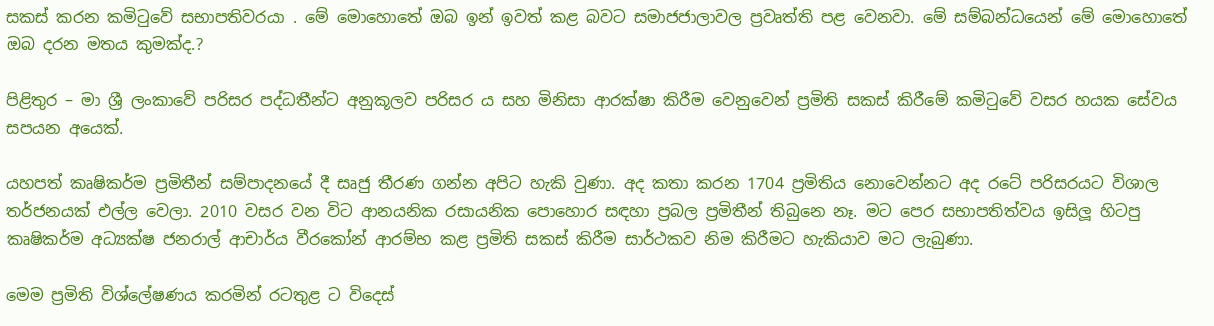සකස් කරන කමිටුවේ සභාපතිවරයා . මේ මොහොතේ ඔබ ඉන් ඉවත් කළ බවට සමාජජාලාවල ප්‍රවෘත්ති පළ වෙනවා. මේ සම්බන්ධයෙන් මේ මොහොතේ ඔබ දරන මතය කුමක්ද.?

පිළිතුර – මා ශ්‍රී ලංකාවේ පරිසර පද්ධතීන්ට අනුකූලව පරිසර ය සහ මිනිසා ආරක්ෂා කිරීම වෙනුවෙන් ප්‍රමිති සකස් කිරීමේ කමිටුවේ වසර හයක සේවය සපයන අයෙක්.

යහපත් කෘෂිකර්ම ප්‍රමිතීන් සම්පාදනයේ දී සෘජු තීරණ ගන්න අපිට හැකි වුණා. අද කතා කරන 1704 ප්‍රමිතිය නොවෙන්නට අද රටේ පරිසරයට විශාල තර්ජනයක් එල්ල වෙලා. 2010 වසර වන විට ආනයනික රසායනික පොහොර සඳහා ප්‍රබල ප්‍රමිතීන් තිබුනෙ නෑ. මට පෙර සභාපතිත්වය ඉසිලූ හිටපු කෘෂිකර්ම අධ්‍යක්ෂ ජනරාල් ආචාර්ය වීරකෝන් ආරම්භ කළ ප්‍රමිති සකස් කිරීම සාර්ථකව නිම කිරීමට හැකියාව මට ලැබුණා.

මෙම ප්‍රමිති විශ්ලේෂණය කරමින් රටතුළ ට විදෙස්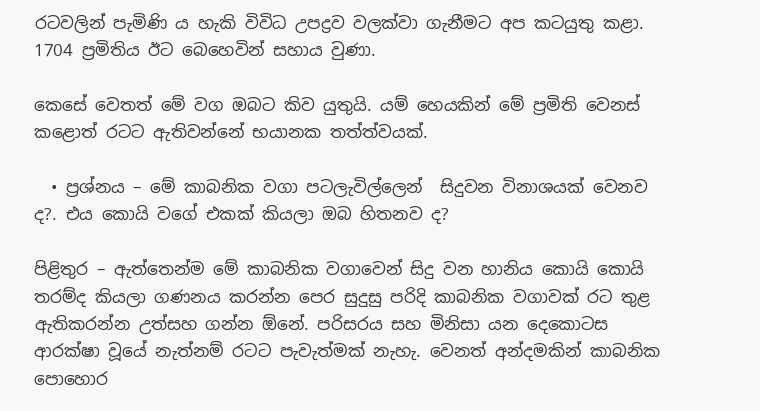රටවලින් පැමිණි ය හැකි විවිධ උපද්‍රව වලක්වා ගැනීමට අප කටයුතු කළා. 1704 ප්‍රමිතිය ඊට බෙහෙවින් සහාය වුණා.

කෙසේ වෙතත් මේ වග ඔබට කිව යුතුයි. යම් හෙයකින් මේ ප්‍රමිති වෙනස් කළොත් රටට ඇතිවන්නේ භයානක තත්ත්වයක්.

  • ප්‍රශ්නය – මේ කාබනික වගා පටලැවිල්ලෙන්  සිදුවන විනාශයක් වෙනව ද?. එය කොයි වගේ එකක් කියලා ඔබ හිතනව ද?

පිළිතුර – ඇත්තෙන්ම මේ කාබනික වගාවෙන් සිදු වන හානිය කොයි කොයි තරම්ද කියලා ගණනය කරන්න පෙර සුදුසු පරිදි කාබනික වගාවක් රට තුළ ඇතිකරන්න උත්සහ ගන්න ඕනේ. පරිසරය සහ මිනිසා යන දෙකොටස ආරක්ෂා වූයේ නැත්නම් රටට පැවැත්මක් නැහැ. වෙනත් අන්දමකින් කාබනික පොහොර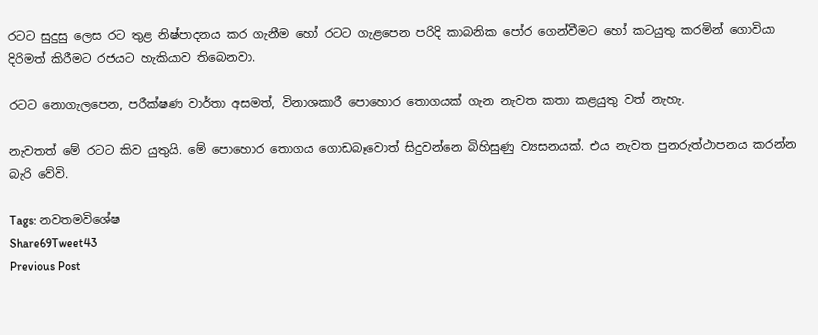රටට සුදුසු ලෙස රට තුළ නිෂ්පාදනය කර ගැනීම හෝ රටට ගැළපෙන පරිදි කාබනික පෝර ගෙන්වීමට හෝ කටයුතු කරමින් ගොවියා දිරිමත් කිරීමට රජයට හැකියාව තිබෙනවා.

රටට නොගැලපෙන, පරීක්ෂණ වාර්තා අසමත්, විනාශකාරී පොහොර තොගයක් ගැන නැවත කතා කළයුතු වත් නැහැ.

නැවතත් මේ රටට කිව යුතුයි. මේ පොහොර තොගය ගොඩබෑවොත් සිදුවන්නෙ බිහිසුණු ව්‍යසනයක්. එය නැවත පුනරුත්ථාපනය කරන්න බැරි වේවි.

Tags: නවතමවිශේෂ
Share69Tweet43
Previous Post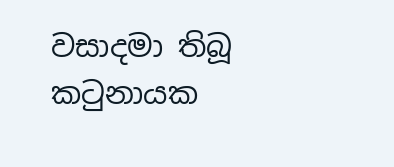වසාදමා තිබූ කටුනායක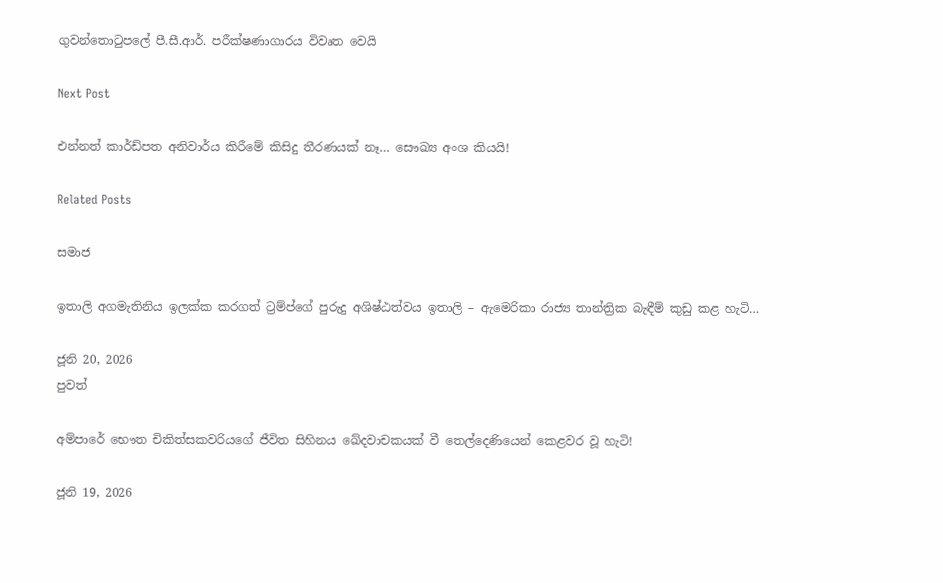ගුවන්තොටුපලේ පී.සී.ආර්. පරීක්ෂණාගාරය විවෘත වෙයි

Next Post

එන්නත් කාර්ඩ්පත අනිවාර්ය කිරීමේ කිසිදු තීරණයක් නෑ… සෞඛ්‍ය අංශ කියයි!

Related Posts

සමාජ

ඉතාලි අගමැතිනිය ඉලක්ක කරගත් ට්‍රම්ප්ගේ පුරුදු අශිෂ්ඨත්වය ඉතාලි – ඇමෙරිකා රාජ්‍ය තාන්ත්‍රික බැඳීම් කුඩු කළ හැටි…

ජූනි 20, 2026
පුවත්

අම්පාරේ භෞත චිකිත්සකවරියගේ ජීවිත සිහිනය ඛේදවාචකයක් වී තෙල්දෙණියෙන් කෙළවර වූ හැටි!

ජූනි 19, 2026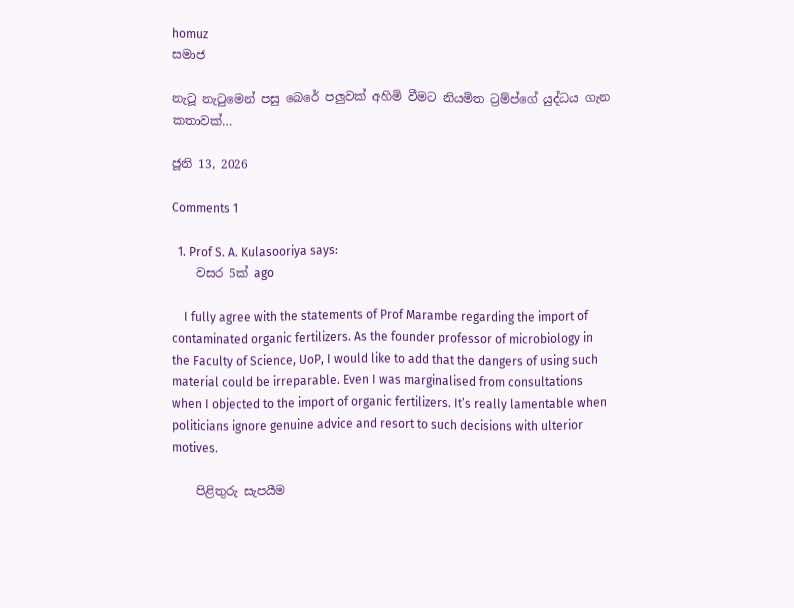homuz
සමාජ

නැටූ නැටුමෙන් පසු බෙරේ පලුවක් අහිමි වීමට නියමිත ට්‍රම්ප්ගේ යුද්ධය ගැන කතාවක්…

ජූනි 13, 2026

Comments 1

  1. Prof S. A. Kulasooriya says:
    වසර 5ක් ago

    I fully agree with the statements of Prof Marambe regarding the import of contaminated organic fertilizers. As the founder professor of microbiology in the Faculty of Science, UoP, I would like to add that the dangers of using such material could be irreparable. Even I was marginalised from consultations when I objected to the import of organic fertilizers. It’s really lamentable when politicians ignore genuine advice and resort to such decisions with ulterior motives.

    පිළිතුරු සැපයීම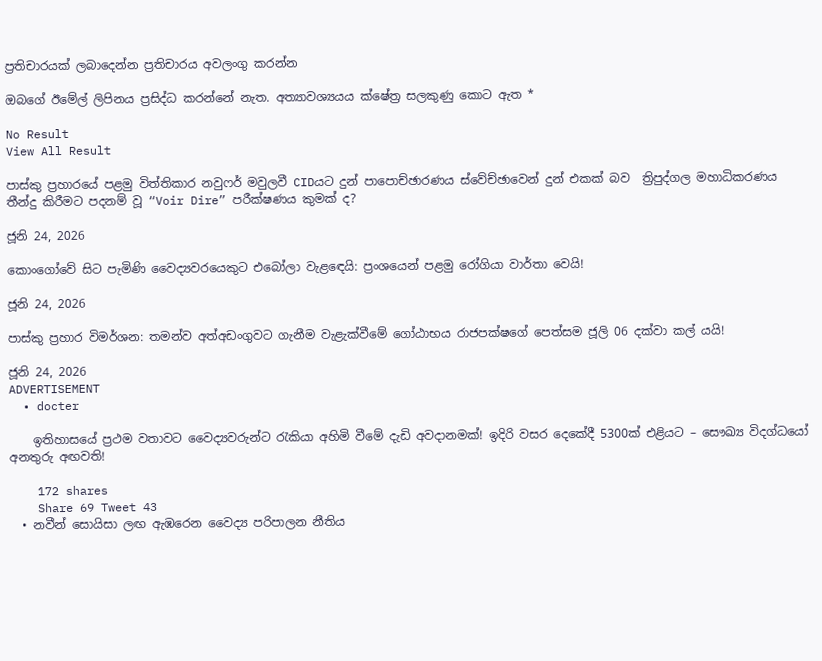ප්‍රතිචාරයක් ලබාදෙන්න ප්‍රතිචාරය අවලංගු කරන්න

ඔබගේ ඊමේල් ලිපිනය ප්‍රසිද්ධ කරන්නේ නැත. අත්‍යාවශ්‍යයය ක්ෂේත්‍ර සලකුණු කොට ඇත *

No Result
View All Result

පාස්කු ප්‍රහාරයේ පළමු විත්තිකාර නවුෆර් මවුලවී CIDයට දුන් පාපොච්ඡාරණය ස්වේච්ඡාවෙන් දුන් එකක් බව  ත්‍රිපුද්ගල මහාධිකරණය තීන්දු කිරීමට පදනම් වූ “Voir Dire” පරීක්ෂණය කුමක් ද?

ජූනි 24, 2026

කොංගෝවේ සිට පැමිණි වෛද්‍යවරයෙකුට එබෝලා වැළඳෙයි: ප්‍රංශයෙන් පළමු රෝගියා වාර්තා වෙයි!

ජූනි 24, 2026

පාස්කු ප්‍රහාර විමර්ශන: තමන්ව අත්අඩංගුවට ගැනීම වැළැක්වීමේ ගෝඨාභය රාජපක්ෂගේ පෙත්සම ජූලි 06 දක්වා කල් යයි!

ජූනි 24, 2026
ADVERTISEMENT
  • docter

    ඉතිහාසයේ ප්‍රථම වතාවට වෛද්‍යවරුන්ට රැකියා අහිමි වීමේ දැඩි අවදානමක්! ඉදිරි වසර දෙකේදී 5300ක් එළියට – සෞඛ්‍ය විදග්ධයෝ අනතුරු අඟවති!

    172 shares
    Share 69 Tweet 43
  • නවීන් සොයිසා ලඟ ඇඹරෙන වෛද්‍ය පරිපාලන නීතිය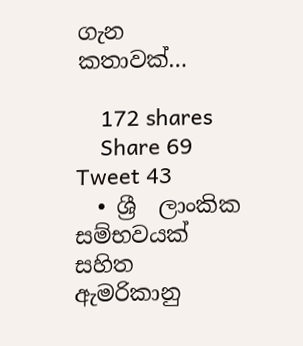ගැන කතාවක්…

    172 shares
    Share 69 Tweet 43
  • ශ්‍රී  ලාංකික සම්භවයක් සහිත ඇමරිකානු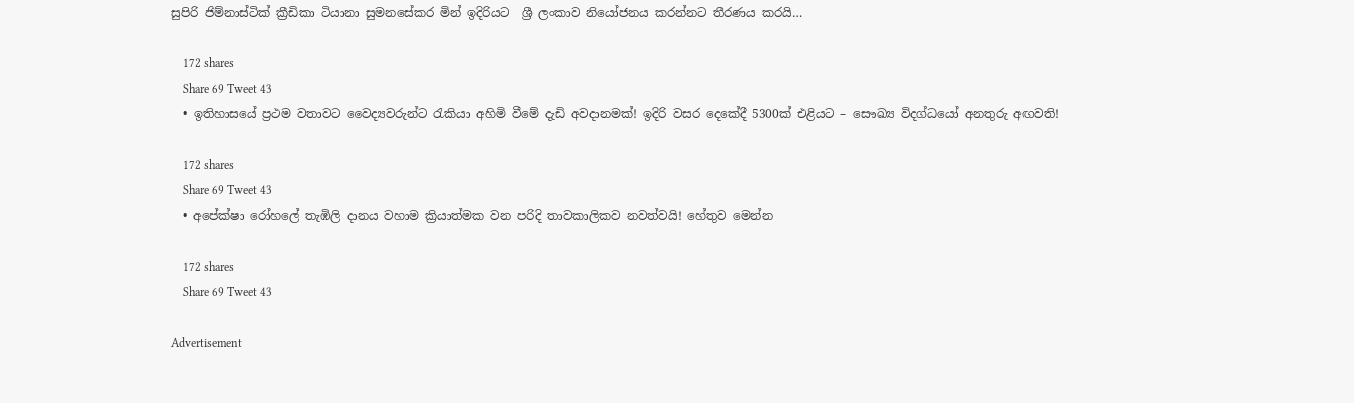සුපිරි ජිම්නාස්ටික් ක්‍රීඩිකා ටියානා සුමනසේකර මින් ඉදිරියට  ශ්‍රී ලංකාව නියෝජනය කරන්නට තීරණය කරයි…

    172 shares
    Share 69 Tweet 43
  • ඉතිහාසයේ ප්‍රථම වතාවට වෛද්‍යවරුන්ට රැකියා අහිමි වීමේ දැඩි අවදානමක්! ඉදිරි වසර දෙකේදී 5300ක් එළියට – සෞඛ්‍ය විදග්ධයෝ අනතුරු අඟවති!

    172 shares
    Share 69 Tweet 43
  • අපේක්ෂා රෝහලේ තැඹිලි දානය වහාම ක්‍රියාත්මක වන පරිදි තාවකාලිකව නවත්වයි! හේතුව මෙන්න

    172 shares
    Share 69 Tweet 43

Advertisement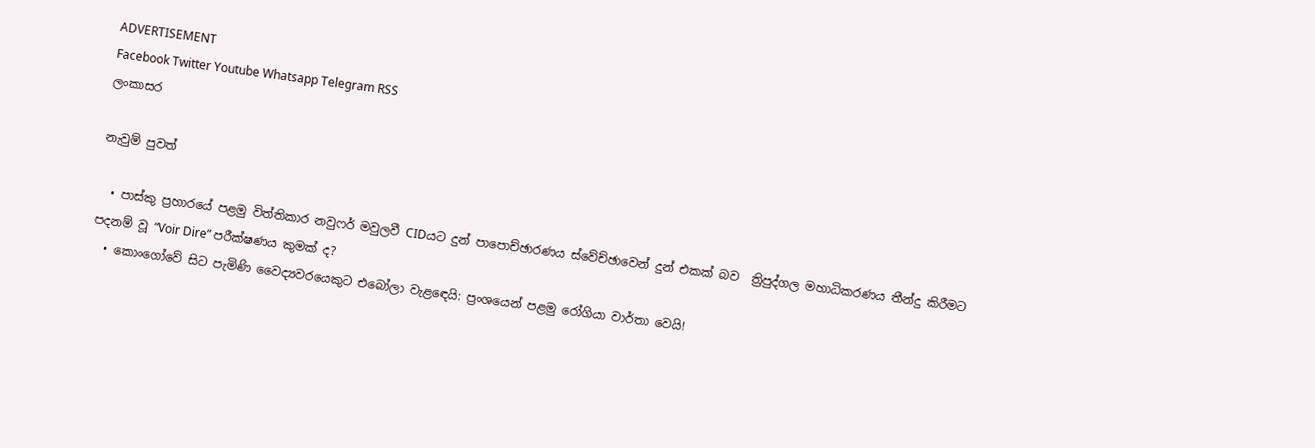ADVERTISEMENT
Facebook Twitter Youtube Whatsapp Telegram RSS
ලංකාසර

නැවුම් පුවත්

  • පාස්කු ප්‍රහාරයේ පළමු විත්තිකාර නවුෆර් මවුලවී CIDයට දුන් පාපොච්ඡාරණය ස්වේච්ඡාවෙන් දුන් එකක් බව  ත්‍රිපුද්ගල මහාධිකරණය තීන්දු කිරීමට පදනම් වූ “Voir Dire” පරීක්ෂණය කුමක් ද?
  • කොංගෝවේ සිට පැමිණි වෛද්‍යවරයෙකුට එබෝලා වැළඳෙයි: ප්‍රංශයෙන් පළමු රෝගියා වාර්තා වෙයි!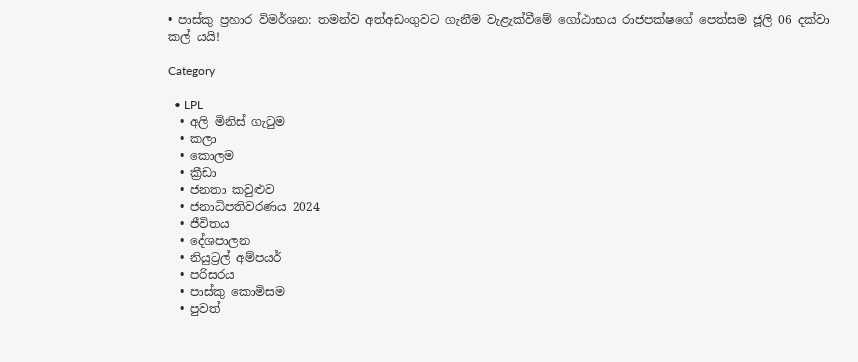• පාස්කු ප්‍රහාර විමර්ශන: තමන්ව අත්අඩංගුවට ගැනීම වැළැක්වීමේ ගෝඨාභය රාජපක්ෂගේ පෙත්සම ජූලි 06 දක්වා කල් යයි!

Category

  • LPL
  • අලි මිනිස් ගැටුම
  • කලා
  • කොලම
  • ක්‍රීඩා
  • ජනතා කවුළුව
  • ජනාධිපතිවරණය 2024
  • ජීවිතය
  • දේශපාලන
  • නියුට්‍රල් අම්පයර්
  • පරිසරය
  • පාස්කු කොමිසම
  • පුවත්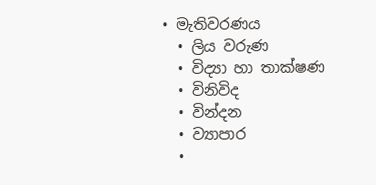• මැතිවරණය
  • ලිය වරුණ
  • විද්‍යා හා තාක්ෂණ
  • විනිවිද
  • වින්දන
  • ව්‍යාපාර
  •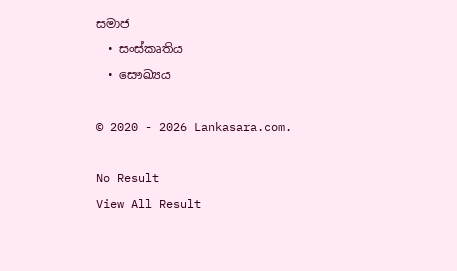සමාජ
  • සංස්කෘතිය
  • සෞඛ්‍යය

© 2020 - 2026 Lankasara.com.

No Result
View All Result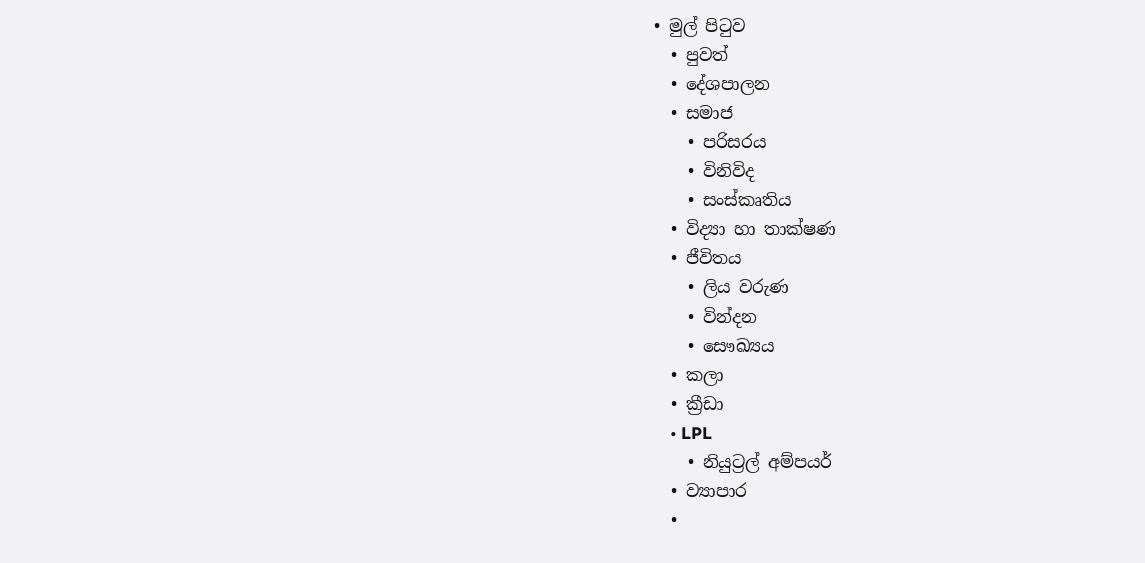• මුල් පිටුව
  • පුවත්
  • දේශපාලන
  • සමාජ
    • පරිසරය
    • විනිවිද
    • සංස්කෘතිය
  • විද්‍යා හා තාක්ෂණ
  • ජීවිතය
    • ලිය වරුණ
    • වින්දන
    • සෞඛ්‍යය
  • කලා
  • ක්‍රීඩා
    • LPL
    • නියුට්‍රල් අම්පයර්
  • ව්‍යාපාර
  •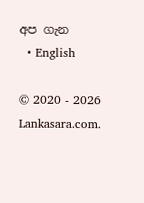අප ගැන
  • English

© 2020 - 2026 Lankasara.com.